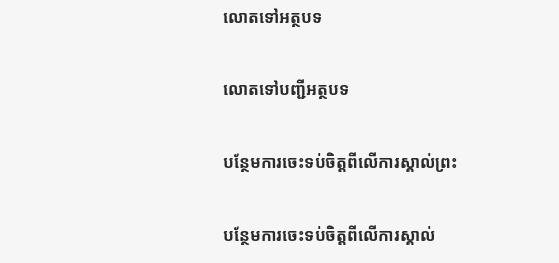លោតទៅអត្ថបទ

លោតទៅបញ្ជីអត្ថបទ

បន្ថែមការចេះទប់ចិត្ដពីលើការស្គាល់ព្រះ

បន្ថែមការចេះទប់ចិត្ដពីលើការស្គាល់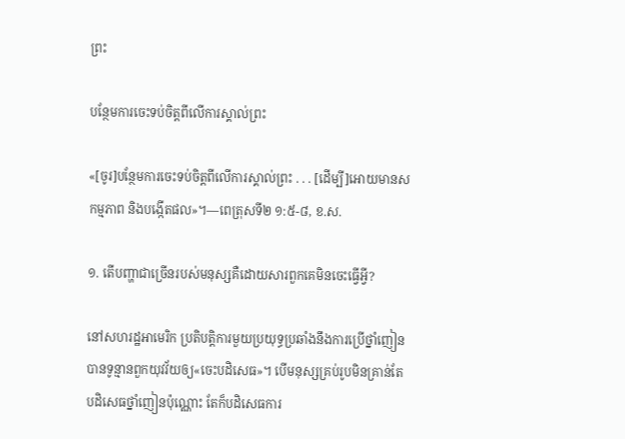ព្រះ

បន្ថែមការចេះទប់ចិត្តពីលើការស្គាល់ព្រះ

«[ចូរ]បន្ថែមការចេះទប់ចិត្តពីលើការស្គាល់ព្រះ . . . [ដើម្បី]អោយមានសកម្មភាព និងបង្កើតផល»។—ពេត្រុសទី២ ១:៥-៨, ខ.ស.

១. តើបញ្ហាជាច្រើនរបស់មនុស្សគឺដោយសារពួកគេមិនចេះធ្វើអ្វី?

នៅសហរដ្ឋអាមេរិក ប្រតិបត្ដិការមួយប្រយុទ្ធប្រឆាំងនឹងការប្រើថ្នាំញៀនបានទូន្មានពួកយុវវ័យឲ្យ«ចេះបដិសេធ»។ បើមនុស្សគ្រប់រូបមិនគ្រាន់តែបដិសេធថ្នាំញៀនប៉ុណ្ណោះ តែក៏បដិសេធការ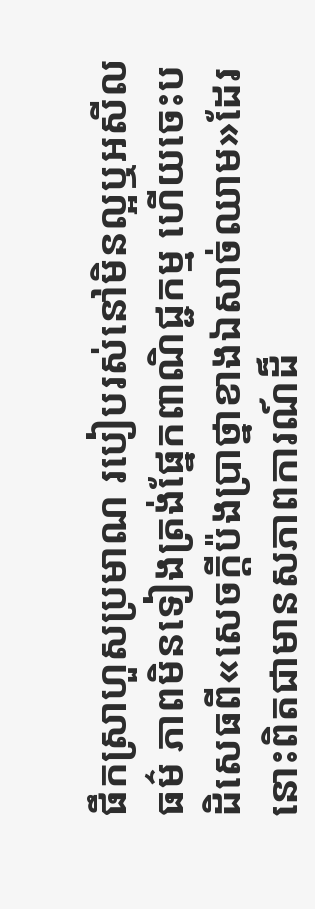ផឹកស្រាហួសប្រមាណ របៀបរស់នៅមិនល្អឬអសីលធម៌ ភាពមិនទៀងត្រង់ផ្នែកពាណិជ្ជកម្ម ហើយចេះបដិសេធពី«សេចក្ដីប៉ងប្រាថ្នាខាងឯសាច់ឈាម»ដែរ នោះពិតជាមានសភាពការណ៍ដ៏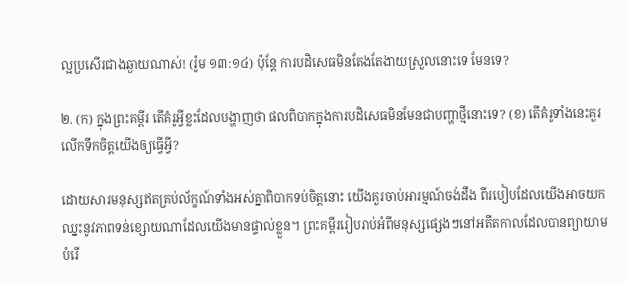ល្អប្រសើរជាងឆ្ងាយណាស់! (រ៉ូម ១៣:១៤) ប៉ុន្តែ ការបដិសេធមិនតែងតែងាយស្រួលនោះទេ មែនទេ?

២. (ក) ក្នុងព្រះគម្ពីរ តើគំរូអ្វីខ្លះដែលបង្ហាញថា ផលពិបាកក្នុងការបដិសេធមិនមែនជាបញ្ហាថ្មីនោះទេ? (ខ) តើគំរូទាំងនេះគួរលើកទឹកចិត្តយើងឲ្យធ្វើអ្វី?

ដោយសារមនុស្សឥតគ្រប់ល័ក្ខណ៍ទាំងអស់គ្នាពិបាកទប់ចិត្តនោះ យើងគួរចាប់អារម្មណ៍ចង់ដឹង ពីរបៀបដែលយើងអាចយកឈ្នះនូវភាពទន់ខ្សោយណាដែលយើងមានផ្ទាល់ខ្លួន។ ព្រះគម្ពីររៀបរាប់អំពីមនុស្សផ្សេងៗនៅអតីតកាលដែលបានព្យាយាមបំរើ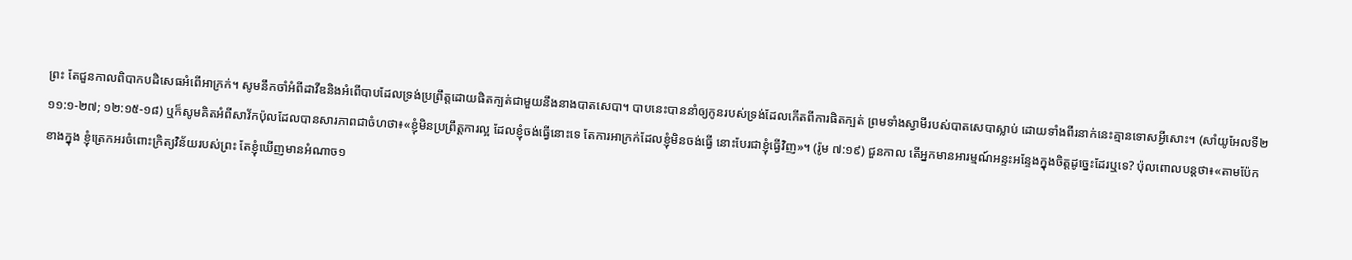ព្រះ តែជួនកាលពិបាកបដិសេធអំពើអាក្រក់។ សូមនឹកចាំអំពីដាវីឌនិងអំពើបាបដែលទ្រង់ប្រព្រឹត្តដោយផិតក្បត់ជាមួយនឹងនាងបាតសេបា។ បាបនេះបាននាំឲ្យកូនរបស់ទ្រង់ដែលកើតពីការផិតក្បត់ ព្រមទាំងស្វាមីរបស់បាតសេបាស្លាប់ ដោយទាំងពីរនាក់នេះគ្មានទោសអ្វីសោះ។ (សាំយូអែលទី២ ១១:១-២៧; ១២:១៥-១៨) ឬក៏សូមគិតអំពីសាវ័កប៉ុលដែលបានសារភាពជាចំហថា៖«ខ្ញុំមិនប្រព្រឹត្តការល្អ ដែលខ្ញុំចង់ធ្វើនោះទេ តែការអាក្រក់ដែលខ្ញុំមិនចង់ធ្វើ នោះបែរជាខ្ញុំធ្វើវិញ»។ (រ៉ូម ៧:១៩) ជួនកាល តើអ្នកមានអារម្មណ៍អន្ទះអន្ទែងក្នុងចិត្តដូច្នេះដែរឬទេ? ប៉ុលពោលបន្តថា៖«តាមប៉ែកខាងក្នុង ខ្ញុំត្រេកអរចំពោះក្រិត្យវិន័យរបស់ព្រះ តែខ្ញុំឃើញមានអំណាច១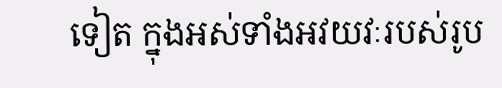ទៀត ក្នុងអស់ទាំងអវយវៈរបស់រូប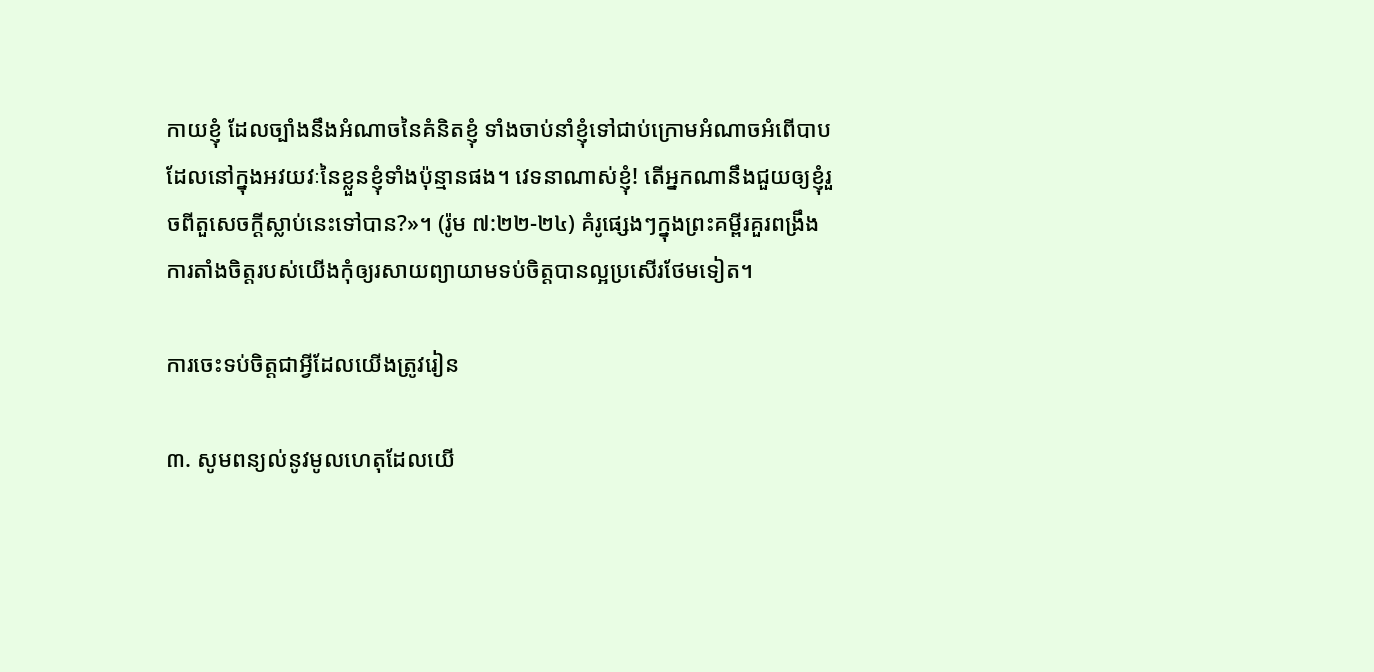កាយខ្ញុំ ដែលច្បាំងនឹងអំណាចនៃគំនិតខ្ញុំ ទាំងចាប់នាំខ្ញុំទៅជាប់ក្រោមអំណាចអំពើបាប ដែលនៅក្នុងអវយវៈនៃខ្លួនខ្ញុំទាំងប៉ុន្មានផង។ វេទនាណាស់ខ្ញុំ! តើអ្នកណានឹងជួយឲ្យខ្ញុំរួចពីតួសេចក្ដីស្លាប់នេះទៅបាន?»។ (រ៉ូម ៧:២២-២៤) គំរូផ្សេងៗក្នុងព្រះគម្ពីរគួរពង្រឹងការតាំងចិត្តរបស់យើងកុំឲ្យរសាយព្យាយាមទប់ចិត្តបានល្អប្រសើរថែមទៀត។

ការចេះទប់ចិត្តជាអ្វីដែលយើងត្រូវរៀន

៣. សូមពន្យល់នូវមូលហេតុដែលយើ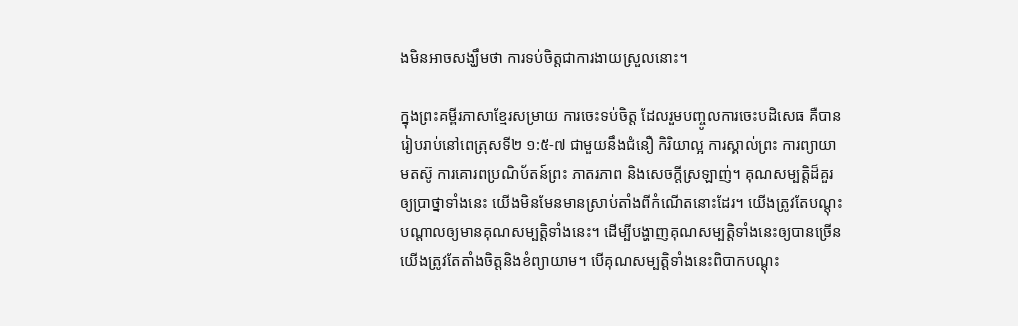ងមិនអាចសង្ឃឹមថា ការទប់ចិត្តជាការងាយស្រួលនោះ។

ក្នុងព្រះគម្ពីរភាសាខ្មែរសម្រាយ ការចេះទប់ចិត្ត ដែលរួមបញ្ចូលការចេះបដិសេធ គឺបានរៀបរាប់នៅពេត្រុសទី២ ១:៥-៧ ជាមួយនឹងជំនឿ កិរិយាល្អ ការស្គាល់ព្រះ ការព្យាយាមតស៊ូ ការគោរពប្រណិប័តន៍ព្រះ ភាតរភាព និងសេចក្ដីស្រឡាញ់។ គុណសម្បត្ដិដ៏គួរឲ្យប្រាថ្នាទាំងនេះ យើងមិនមែនមានស្រាប់តាំងពីកំណើតនោះដែរ។ យើងត្រូវតែបណ្ដុះបណ្ដាលឲ្យមានគុណសម្បត្ដិទាំងនេះ។ ដើម្បីបង្ហាញគុណសម្បត្ដិទាំងនេះឲ្យបានច្រើន យើងត្រូវតែតាំងចិត្តនិងខំព្យាយាម។ បើគុណសម្បត្ដិទាំងនេះពិបាកបណ្ដុះ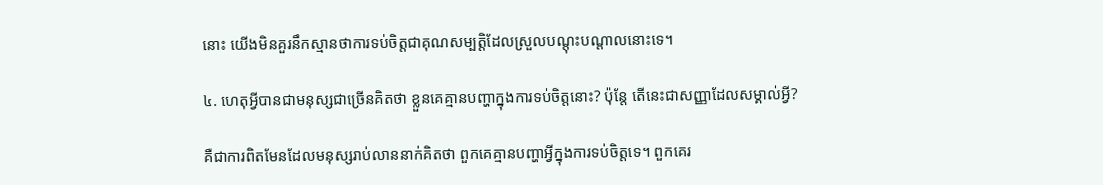នោះ យើងមិនគួរនឹកស្មានថាការទប់ចិត្តជាគុណសម្បត្ដិដែលស្រួលបណ្ដុះបណ្ដាលនោះទេ។

៤. ហេតុអ្វីបានជាមនុស្សជាច្រើនគិតថា ខ្លួនគេគ្មានបញ្ហាក្នុងការទប់ចិត្តនោះ? ប៉ុន្តែ តើនេះជាសញ្ញាដែលសម្គាល់អ្វី?

គឺជាការពិតមែនដែលមនុស្សរាប់លាននាក់គិតថា ពួកគេគ្មានបញ្ហាអ្វីក្នុងការទប់ចិត្តទេ។ ពួកគេរ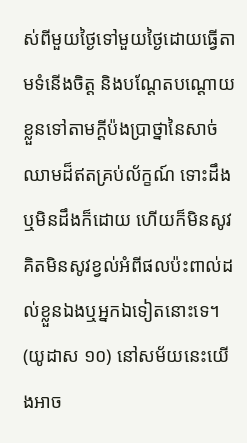ស់ពីមួយថ្ងៃទៅមួយថ្ងៃដោយធ្វើតាមទំនើងចិត្ត និងបណ្ដែតបណ្ដោយខ្លួនទៅតាមក្ដីប៉ងប្រាថ្នានៃសាច់ឈាមដ៏ឥតគ្រប់ល័ក្ខណ៍ ទោះដឹងឬមិនដឹងក៏ដោយ ហើយក៏មិនសូវគិតមិនសូវខ្វល់អំពីផលប៉ះពាល់ដល់ខ្លួនឯងឬអ្នកឯទៀតនោះទេ។ (យូដាស ១០) នៅសម័យនេះយើងអាច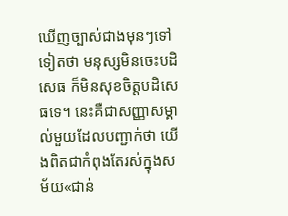ឃើញច្បាស់ជាងមុនៗទៅទៀតថា មនុស្សមិនចេះបដិសេធ ក៏មិនសុខចិត្តបដិសេធទេ។ នេះគឺជាសញ្ញាសម្គាល់មួយដែលបញ្ជាក់ថា យើងពិតជាកំពុងតែរស់ក្នុងសម័យ«ជាន់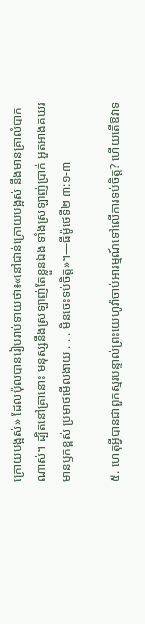ក្រោយបង្អស់» ដែលប៉ុលបានរៀបរាប់ទាយថា៖«នៅជាន់ក្រោយបង្អស់ នឹងមានគ្រាលំបាកណាស់។ ដ្បិតនៅគ្រានោះ មនុស្សនឹងស្រឡាញ់តែខ្លួនឯង ទាំងស្រឡាញ់ប្រាក់ អួតអាងគឃរ មានឫកខ្ពស់ ប្រមាថមើលងាយ . . . មិនចេះទប់ចិត្ត»។—ធីម៉ូថេទី២ ៣:១-៣

៥. ហេតុអ្វីបានជាពួកស្មរបន្ទាល់ព្រះយេហូវ៉ាចាប់អារម្មណ៍ទៅលើការទប់ចិត្ត? ហើយតើឱវាទ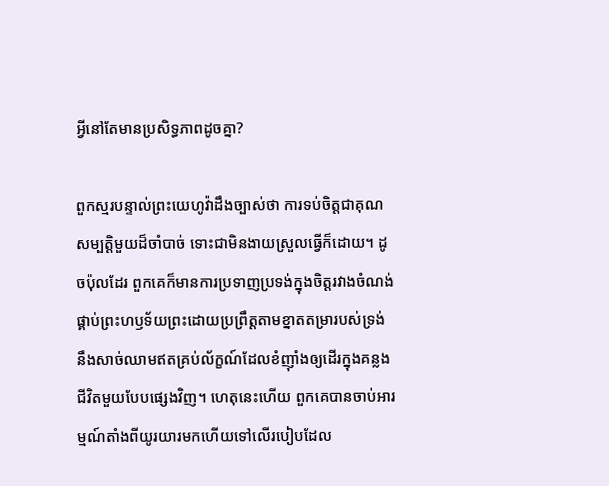អ្វីនៅតែមានប្រសិទ្ធភាពដូចគ្នា?

ពួកស្មរបន្ទាល់ព្រះយេហូវ៉ាដឹងច្បាស់ថា ការទប់ចិត្តជាគុណសម្បត្ដិមួយដ៏ចាំបាច់ ទោះជាមិនងាយស្រួលធ្វើក៏ដោយ។ ដូចប៉ុលដែរ ពួកគេក៏មានការប្រទាញប្រទង់ក្នុងចិត្តរវាងចំណង់ផ្គាប់ព្រះហឫទ័យព្រះដោយប្រព្រឹត្តតាមខ្នាតតម្រារបស់ទ្រង់ នឹងសាច់ឈាមឥតគ្រប់ល័ក្ខណ៍ដែលខំញ៉ាំងឲ្យដើរក្នុងគន្លងជីវិតមួយបែបផ្សេងវិញ។ ហេតុនេះហើយ ពួកគេបានចាប់អារម្មណ៍តាំងពីយូរយារមកហើយទៅលើរបៀបដែល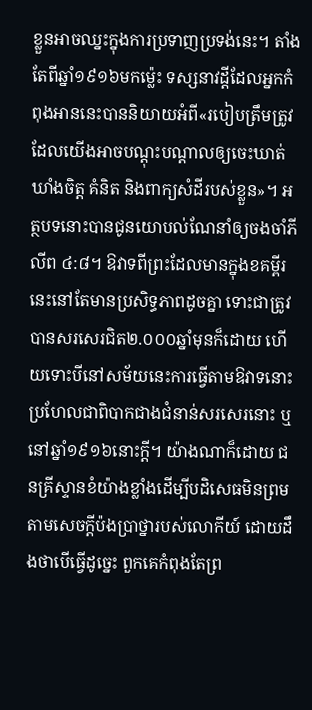ខ្លួនអាចឈ្នះក្នុងការប្រទាញប្រទង់នេះ។ តាំងតែពីឆ្នាំ១៩១៦មកម្ល៉េះ ទស្សនាវដ្ដីដែលអ្នកកំពុងអាននេះបាននិយាយអំពី«របៀបត្រឹមត្រូវដែលយើងអាចបណ្ដុះបណ្ដាលឲ្យចេះឃាត់ឃាំងចិត្ត គំនិត និងពាក្យសំដីរបស់ខ្លួន»។ អត្ថបទនោះបានជូនយោបល់ណែនាំឲ្យចងចាំភីលីព ៤:៨។ ឱវាទពីព្រះដែលមានក្នុងខគម្ពីរនេះនៅតែមានប្រសិទ្ធភាពដូចគ្នា ទោះជាត្រូវបានសរសេរជិត២.០០០ឆ្នាំមុនក៏ដោយ ហើយទោះបីនៅសម័យនេះការធ្វើតាមឱវាទនោះប្រហែលជាពិបាកជាងជំនាន់សរសេរនោះ ឬនៅឆ្នាំ១៩១៦នោះក្ដី។ យ៉ាងណាក៏ដោយ ជនគ្រីស្ទានខំយ៉ាងខ្លាំងដើម្បីបដិសេធមិនព្រមតាមសេចក្ដីប៉ងប្រាថ្នារបស់លោកីយ៍ ដោយដឹងថាបើធ្វើដូច្នេះ ពួកគេកំពុងតែព្រ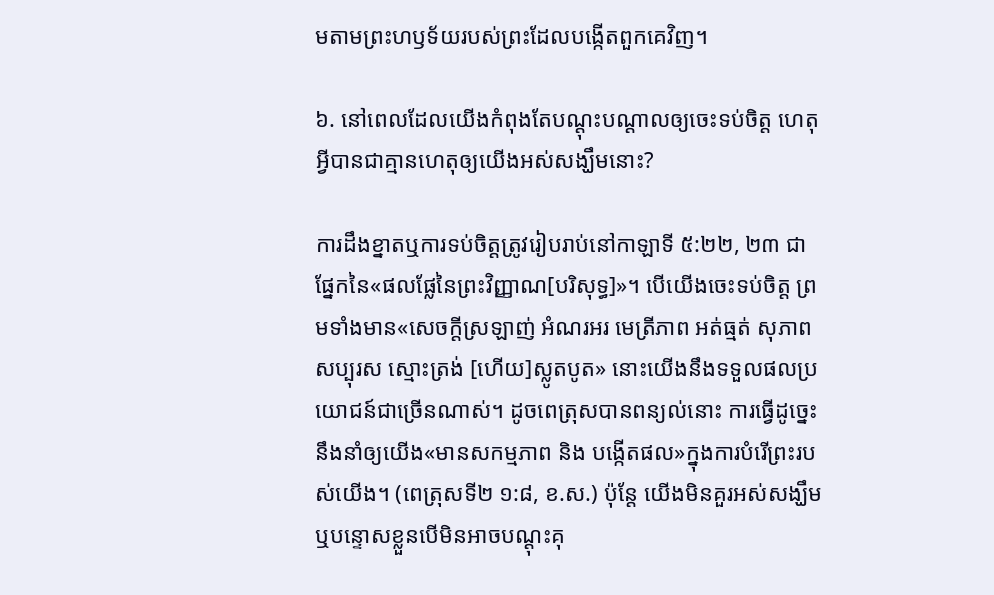មតាមព្រះហឫទ័យរបស់ព្រះដែលបង្កើតពួកគេវិញ។

៦. នៅពេលដែលយើងកំពុងតែបណ្ដុះបណ្ដាលឲ្យចេះទប់ចិត្ត ហេតុអ្វីបានជាគ្មានហេតុឲ្យយើងអស់សង្ឃឹមនោះ?

ការដឹងខ្នាតឬការទប់ចិត្តត្រូវរៀបរាប់នៅកាឡាទី ៥:២២, ២៣ ជាផ្នែកនៃ«ផលផ្លែនៃព្រះវិញ្ញាណ[បរិសុទ្ធ]»។ បើយើងចេះទប់ចិត្ត ព្រមទាំងមាន«សេចក្ដីស្រឡាញ់ អំណរអរ មេត្រីភាព អត់ធ្មត់ សុភាព សប្បុរស ស្មោះត្រង់ [ហើយ]ស្លូតបូត» នោះយើងនឹងទទួលផលប្រយោជន៍ជាច្រើនណាស់។ ដូចពេត្រុសបានពន្យល់នោះ ការធ្វើដូច្នេះនឹងនាំឲ្យយើង«មានសកម្មភាព និង បង្កើតផល»ក្នុងការបំរើព្រះរបស់យើង។ (ពេត្រុសទី២ ១:៨, ខ.ស.) ប៉ុន្តែ យើងមិនគួរអស់សង្ឃឹមឬបន្ទោសខ្លួនបើមិនអាចបណ្ដុះគុ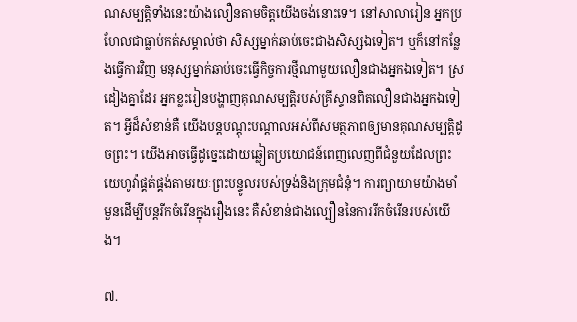ណសម្បត្ដិទាំងនេះយ៉ាងលឿនតាមចិត្តយើងចង់នោះទេ។ នៅសាលារៀន អ្នកប្រហែលជាធ្លាប់កត់សម្គាល់ថា សិស្សម្នាក់ឆាប់ចេះជាងសិស្សឯទៀត។ ឬក៏នៅកន្លែងធ្វើការវិញ មនុស្សម្នាក់ឆាប់ចេះធ្វើកិច្ចការថ្មីណាមួយលឿនជាងអ្នកឯទៀត។ ស្រដៀងគ្នាដែរ អ្នកខ្លះរៀនបង្ហាញគុណសម្បត្ដិរបស់គ្រីស្ទានពិតលឿនជាងអ្នកឯទៀត។ អ្វីដ៏សំខាន់គឺ យើងបន្តបណ្ដុះបណ្ដាលអស់ពីសមត្ថភាពឲ្យមានគុណសម្បត្ដិដូចព្រះ។ យើងអាចធ្វើដូច្នេះដោយឆ្លៀតប្រយោជន៍ពេញលេញពីជំនួយដែលព្រះយេហូវ៉ាផ្គត់ផ្គង់តាមរយៈព្រះបន្ទូលរបស់ទ្រង់និងក្រុមជំនុំ។ ការព្យាយាមយ៉ាងមាំមួនដើម្បីបន្តរីកចំរើនក្នុងរឿងនេះ គឺសំខាន់ជាងល្បឿននៃការរីកចំរើនរបស់យើង។

៧.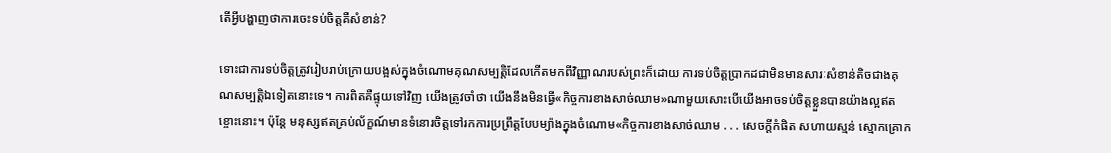តើអ្វីបង្ហាញថាការចេះទប់ចិត្តគឺសំខាន់?

ទោះជាការទប់ចិត្តត្រូវរៀបរាប់ក្រោយបង្អស់ក្នុងចំណោមគុណសម្បត្ដិដែលកើតមកពីវិញ្ញាណរបស់ព្រះក៏ដោយ ការទប់ចិត្តប្រាកដជាមិនមានសារៈសំខាន់តិចជាងគុណសម្បត្ដិឯទៀតនោះទេ។ ការពិតគឺផ្ទុយទៅវិញ យើងត្រូវចាំថា យើងនឹងមិនធ្វើ«កិច្ចការខាងសាច់ឈាម»ណាមួយសោះបើយើងអាចទប់ចិត្តខ្លួនបានយ៉ាងល្អឥតខ្ចោះនោះ។ ប៉ុន្តែ មនុស្សឥតគ្រប់ល័ក្ខណ៍មានទំនោរចិត្តទៅរកការប្រព្រឹត្តបែបម្យ៉ាងក្នុងចំណោម«កិច្ចការខាងសាច់ឈាម . . . សេចក្ដីកំផិត សហាយស្មន់ ស្មោកគ្រោក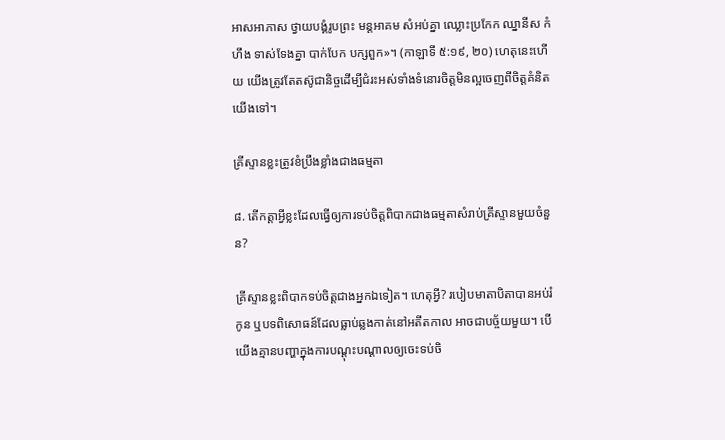អាសអាភាស ថ្វាយបង្គំរូបព្រះ មន្តអាគម សំអប់គ្នា ឈ្លោះប្រកែក ឈ្នានីស កំហឹង ទាស់ទែងគ្នា បាក់បែក បក្សពួក»។ (កាឡាទី ៥:១៩, ២០) ហេតុនេះហើយ យើងត្រូវតែតស៊ូជានិច្ចដើម្បីជំរះអស់ទាំងទំនោរចិត្តមិនល្អចេញពីចិត្តគំនិតយើងទៅ។

គ្រីស្ទានខ្លះត្រូវខំប្រឹងខ្លាំងជាងធម្មតា

៨. តើកត្ដាអ្វីខ្លះដែលធ្វើឲ្យការទប់ចិត្តពិបាកជាងធម្មតាសំរាប់គ្រីស្ទានមួយចំនួន?

គ្រីស្ទានខ្លះពិបាកទប់ចិត្តជាងអ្នកឯទៀត។ ហេតុអ្វី? របៀបមាតាបិតាបានអប់រំកូន ឬបទពិសោធន៍ដែលធ្លាប់ឆ្លងកាត់នៅអតីតកាល អាចជាបច្ច័យមួយ។ បើយើងគ្មានបញ្ហាក្នុងការបណ្ដុះបណ្ដាលឲ្យចេះទប់ចិ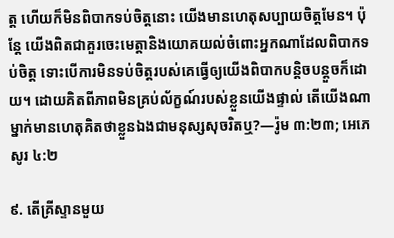ត្ត ហើយក៏មិនពិបាកទប់ចិត្តនោះ យើងមានហេតុសប្បាយចិត្តមែន។ ប៉ុន្តែ យើងពិតជាគួរចេះមេត្ដានិងយោគយល់ចំពោះអ្នកណាដែលពិបាកទប់ចិត្ត ទោះបើការមិនទប់ចិត្តរបស់គេធ្វើឲ្យយើងពិបាកបន្ដិចបន្តួចក៏ដោយ។ ដោយគិតពីភាពមិនគ្រប់ល័ក្ខណ៍របស់ខ្លួនយើងផ្ទាល់ តើយើងណាម្នាក់មានហេតុគិតថាខ្លួនឯងជាមនុស្សសុចរិតឬ?—រ៉ូម ៣:២៣; អេភេសូរ ៤:២

៩. តើគ្រីស្ទានមួយ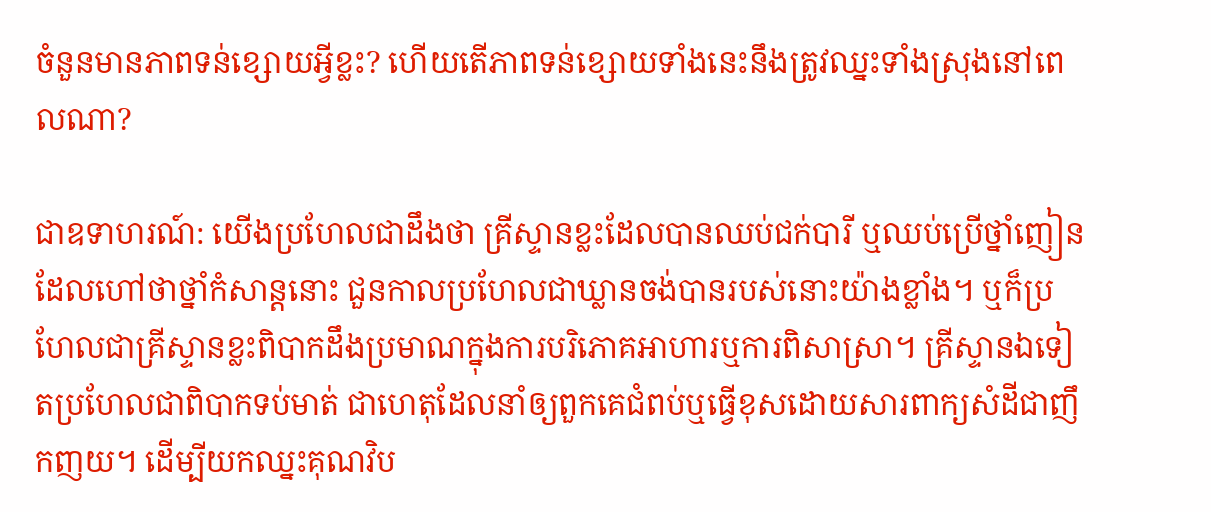ចំនួនមានភាពទន់ខ្សោយអ្វីខ្លះ? ហើយតើភាពទន់ខ្សោយទាំងនេះនឹងត្រូវឈ្នះទាំងស្រុងនៅពេលណា?

ជាឧទាហរណ៍: យើងប្រហែលជាដឹងថា គ្រីស្ទានខ្លះដែលបានឈប់ជក់បារី ឬឈប់ប្រើថ្នាំញៀនដែលហៅថាថ្នាំកំសាន្តនោះ ជួនកាលប្រហែលជាឃ្លានចង់បានរបស់នោះយ៉ាងខ្លាំង។ ឬក៏ប្រហែលជាគ្រីស្ទានខ្លះពិបាកដឹងប្រមាណក្នុងការបរិភោគអាហារឬការពិសាស្រា។ គ្រីស្ទានឯទៀតប្រហែលជាពិបាកទប់មាត់ ជាហេតុដែលនាំឲ្យពួកគេជំពប់ឬធ្វើខុសដោយសារពាក្យសំដីជាញឹកញយ។ ដើម្បីយកឈ្នះគុណវិប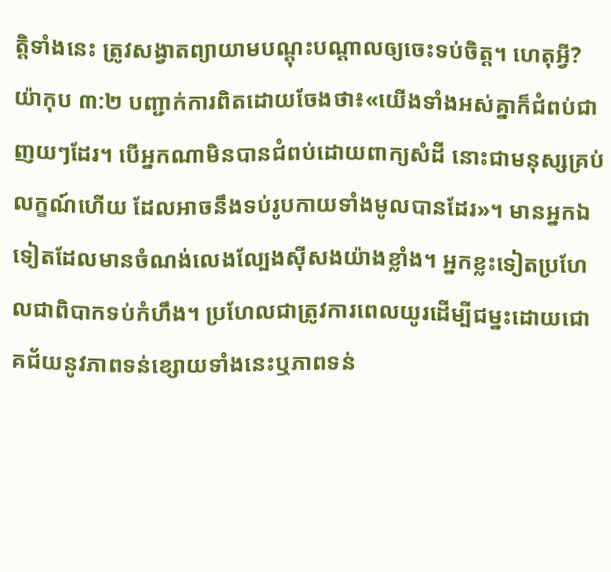ត្ដិទាំងនេះ ត្រូវសង្វាតព្យាយាមបណ្ដុះបណ្ដាលឲ្យចេះទប់ចិត្ត។ ហេតុអ្វី? យ៉ាកុប ៣:២ បញ្ជាក់ការពិតដោយចែងថា៖«យើងទាំងអស់គ្នាក៏ជំពប់ជាញយៗដែរ។ បើអ្នកណាមិនបានជំពប់ដោយពាក្យសំដី នោះជាមនុស្សគ្រប់លក្ខណ៍ហើយ ដែលអាចនឹងទប់រូបកាយទាំងមូលបានដែរ»។ មានអ្នកឯទៀតដែលមានចំណង់លេងល្បែងស៊ីសងយ៉ាងខ្លាំង។ អ្នកខ្លះទៀតប្រហែលជាពិបាកទប់កំហឹង។ ប្រហែលជាត្រូវការពេលយូរដើម្បីជម្នះដោយជោគជ័យនូវភាពទន់ខ្សោយទាំងនេះឬភាពទន់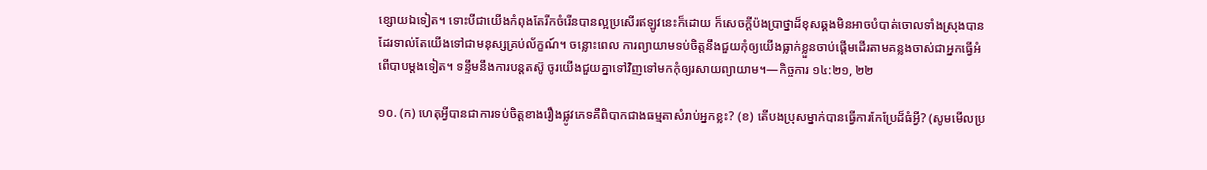ខ្សោយឯទៀត។ ទោះបីជាយើងកំពុងតែរីកចំរើនបានល្អប្រសើរឥឡូវនេះក៏ដោយ ក៏សេចក្ដីប៉ងប្រាថ្នាដ៏ខុសឆ្គងមិនអាចបំបាត់ចោលទាំងស្រុងបានដែរទាល់តែយើងទៅជាមនុស្សគ្រប់ល័ក្ខណ៍។ ចន្លោះពេល ការព្យាយាមទប់ចិត្តនឹងជួយកុំឲ្យយើងធ្លាក់ខ្លួនចាប់ផ្ដើមដើរតាមគន្លងចាស់ជាអ្នកធ្វើអំពើបាបម្ដងទៀត។ ទន្ទឹមនឹងការបន្តតស៊ូ ចូរយើងជួយគ្នាទៅវិញទៅមកកុំឲ្យរសាយព្យាយាម។—កិច្ចការ ១៤:២១, ២២

១០. (ក) ហេតុអ្វីបានជាការទប់ចិត្តខាងរឿងផ្លូវភេទគឺពិបាកជាងធម្មតាសំរាប់អ្នកខ្លះ? (ខ) តើបងប្រុសម្នាក់បានធ្វើការកែប្រែដ៏ធំអ្វី? (សូមមើលប្រ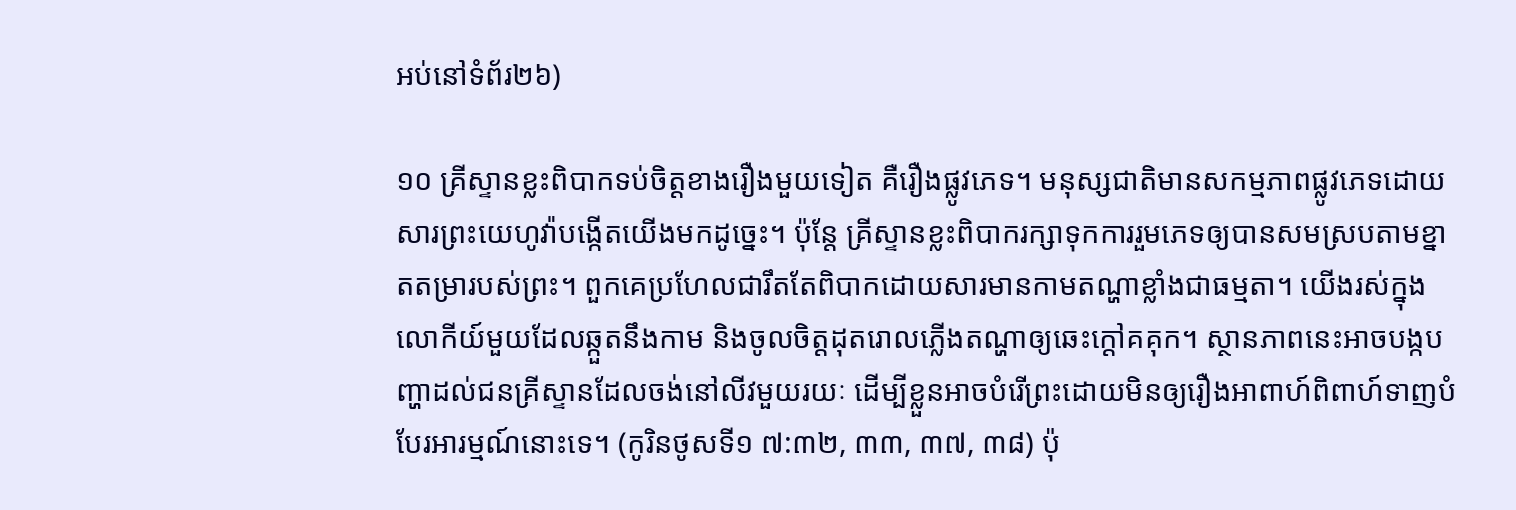អប់នៅទំព័រ២៦)

១០ គ្រីស្ទានខ្លះពិបាកទប់ចិត្តខាងរឿងមួយទៀត គឺរឿងផ្លូវភេទ។ មនុស្សជាតិមានសកម្មភាពផ្លូវភេទដោយសារព្រះយេហូវ៉ាបង្កើតយើងមកដូច្នេះ។ ប៉ុន្តែ គ្រីស្ទានខ្លះពិបាករក្សាទុកការរួមភេទឲ្យបានសមស្របតាមខ្នាតតម្រារបស់ព្រះ។ ពួកគេប្រហែលជារឹតតែពិបាកដោយសារមានកាមតណ្ហាខ្លាំងជាធម្មតា។ យើងរស់ក្នុងលោកីយ៍មួយដែលឆ្កួតនឹងកាម និងចូលចិត្តដុតរោលភ្លើងតណ្ហាឲ្យឆេះក្ដៅគគុក។ ស្ថានភាពនេះអាចបង្កបញ្ហាដល់ជនគ្រីស្ទានដែលចង់នៅលីវមួយរយៈ ដើម្បីខ្លួនអាចបំរើព្រះដោយមិនឲ្យរឿងអាពាហ៍ពិពាហ៍ទាញបំបែរអារម្មណ៍នោះទេ។ (កូរិនថូសទី១ ៧:៣២, ៣៣, ៣៧, ៣៨) ប៉ុ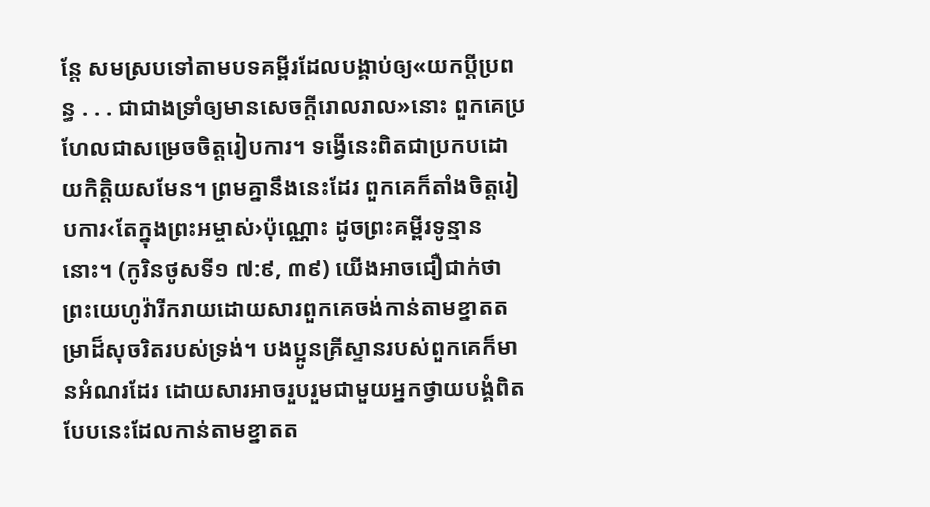ន្តែ សមស្របទៅតាមបទគម្ពីរដែលបង្គាប់ឲ្យ«យកប្ដីប្រពន្ធ . . . ជាជាងទ្រាំឲ្យមានសេចក្ដីរោលរាល»នោះ ពួកគេប្រហែលជាសម្រេចចិត្តរៀបការ។ ទង្វើនេះពិតជាប្រកបដោយកិត្ដិយសមែន។ ព្រមគ្នានឹងនេះដែរ ពួកគេក៏តាំងចិត្តរៀបការ‹តែក្នុងព្រះអម្ចាស់›ប៉ុណ្ណោះ ដូចព្រះគម្ពីរទូន្មាននោះ។ (កូរិនថូសទី១ ៧:៩, ៣៩) យើងអាចជឿជាក់ថា ព្រះយេហូវ៉ារីករាយដោយសារពួកគេចង់កាន់តាមខ្នាតតម្រាដ៏សុចរិតរបស់ទ្រង់។ បងប្អូនគ្រីស្ទានរបស់ពួកគេក៏មានអំណរដែរ ដោយសារអាចរួបរួមជាមួយអ្នកថ្វាយបង្គំពិតបែបនេះដែលកាន់តាមខ្នាតត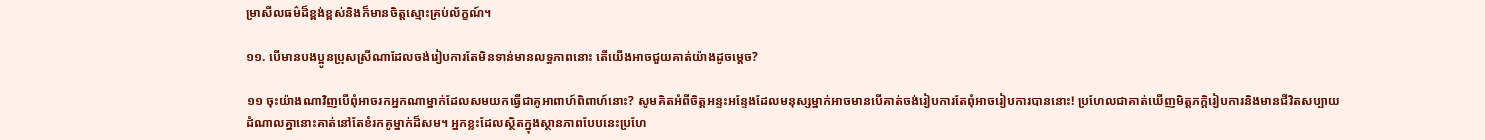ម្រាសីលធម៌ដ៏ខ្ពង់ខ្ពស់និងក៏មានចិត្តស្មោះគ្រប់ល័ក្ខណ៍។

១១. បើមានបងប្អូនប្រុសស្រីណាដែលចង់រៀបការតែមិនទាន់មានលទ្ធភាពនោះ តើយើងអាចជួយគាត់យ៉ាងដូចម្ដេច?

១១ ចុះយ៉ាងណាវិញបើពុំអាចរកអ្នកណាម្នាក់ដែលសមយកធ្វើជាគូអាពាហ៍ពិពាហ៍នោះ? សូមគិតអំពីចិត្តអន្ទះអន្ទែងដែលមនុស្សម្នាក់អាចមានបើគាត់ចង់រៀបការតែពុំអាចរៀបការបាននោះ! ប្រហែលជាគាត់ឃើញមិត្តភក្ដិរៀបការនិងមានជីវិតសប្បាយ ដំណាលគ្នានោះគាត់នៅតែខំរកគូម្នាក់ដ៏សម។ អ្នកខ្លះដែលស្ថិតក្នុងស្ថានភាពបែបនេះប្រហែ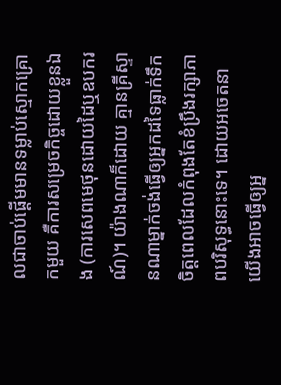លជាចាប់ផ្ដើមមានទម្លាប់ស្មោកគ្រោកមួយ គឺការសម្រេចកិច្ចដោយខ្លួនឯង (ការសេពមេថុនដោយដៃឬឧបករណ៍)។ យ៉ាងណាក៏ដោយ គ្មានគ្រីស្ទានណាម្នាក់ចង់ធ្វើឲ្យអ្នកដទៃធ្លាក់ទឹកចិត្តពេលដែលកំពុងតែខំប្រឹងរក្សាភាពបរិសុទ្ធនោះទេ។ ដោយអចេតនា យើងអាចធ្វើឲ្យអ្ន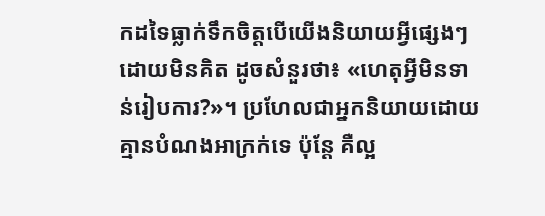កដទៃធ្លាក់ទឹកចិត្តបើយើងនិយាយអ្វីផ្សេងៗដោយមិនគិត ដូចសំនួរថា៖ «ហេតុអ្វីមិនទាន់រៀបការ?»។ ប្រហែលជាអ្នកនិយាយដោយគ្មានបំណងអាក្រក់ទេ ប៉ុន្តែ គឺល្អ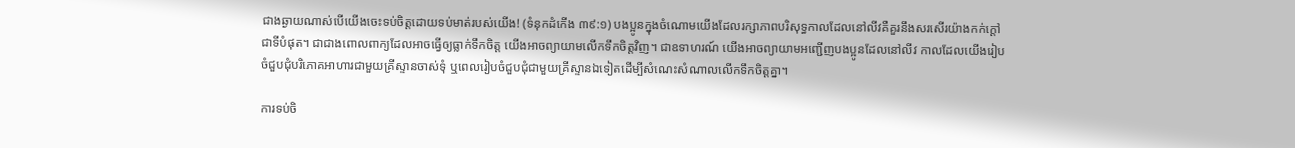ជាងឆ្ងាយណាស់បើយើងចេះទប់ចិត្តដោយទប់មាត់របស់យើង! (ទំនុកដំកើង ៣៩:១) បងប្អូនក្នុងចំណោមយើងដែលរក្សាភាពបរិសុទ្ធកាលដែលនៅលីវគឺគួរនឹងសរសើរយ៉ាងកក់ក្ដៅជាទីបំផុត។ ជាជាងពោលពាក្យដែលអាចធ្វើឲ្យធ្លាក់ទឹកចិត្ត យើងអាចព្យាយាមលើកទឹកចិត្តវិញ។ ជាឧទាហរណ៍ យើងអាចព្យាយាមអញ្ជើញបងប្អូនដែលនៅលីវ កាលដែលយើងរៀបចំជួបជុំបរិភោគអាហារជាមួយគ្រីស្ទានចាស់ទុំ ឬពេលរៀបចំជួបជុំជាមួយគ្រីស្ទានឯទៀតដើម្បីសំណេះសំណាលលើកទឹកចិត្តគ្នា។

ការទប់ចិ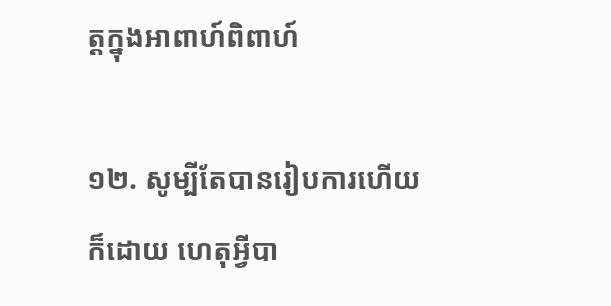ត្តក្នុងអាពាហ៍ពិពាហ៍

១២. សូម្បីតែបានរៀបការហើយក៏ដោយ ហេតុអ្វីបា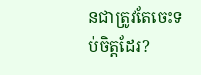នជាត្រូវតែចេះទប់ចិត្តដែរ?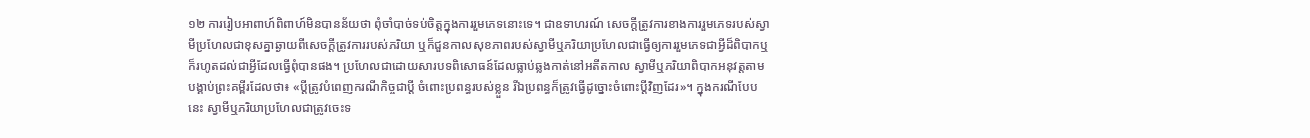១២ ការរៀបអាពាហ៍ពិពាហ៍មិនបានន័យថា ពុំចាំបាច់ទប់ចិត្តក្នុងការរួមភេទនោះទេ។ ជាឧទាហរណ៍ សេចក្ដីត្រូវការខាងការរួមភេទរបស់ស្វាមីប្រហែលជាខុសគ្នាឆ្ងាយពីសេចក្ដីត្រូវការរបស់ភរិយា ឬក៏ជួនកាលសុខភាពរបស់ស្វាមីឬភរិយាប្រហែលជាធ្វើឲ្យការរួមភេទជាអ្វីដ៏ពិបាកឬក៏រហូតដល់ជាអ្វីដែលធ្វើពុំបានផង។ ប្រហែលជាដោយសារបទពិសោធន៍ដែលធ្លាប់ឆ្លងកាត់នៅអតីតកាល ស្វាមីឬភរិយាពិបាកអនុវត្តតាមបង្គាប់ព្រះគម្ពីរដែលថា៖ «ប្ដីត្រូវបំពេញករណីកិច្ចជាប្ដី ចំពោះប្រពន្ធរបស់ខ្លួន រីឯប្រពន្ធក៏ត្រូវធ្វើដូច្នោះចំពោះប្ដីវិញដែរ»។ ក្នុងករណីបែបនេះ ស្វាមីឬភរិយាប្រហែលជាត្រូវចេះទ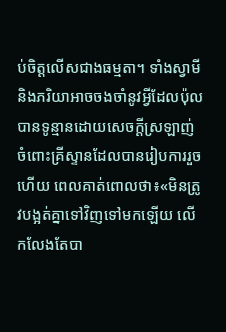ប់ចិត្តលើសជាងធម្មតា។ ទាំងស្វាមីនិងភរិយាអាចចងចាំនូវអ្វីដែលប៉ុលបានទូន្មានដោយសេចក្ដីស្រឡាញ់ចំពោះគ្រីស្ទានដែលបានរៀបការរួចហើយ ពេលគាត់ពោលថា៖«មិនត្រូវបង្អត់គ្នាទៅវិញទៅមកឡើយ លើកលែងតែបា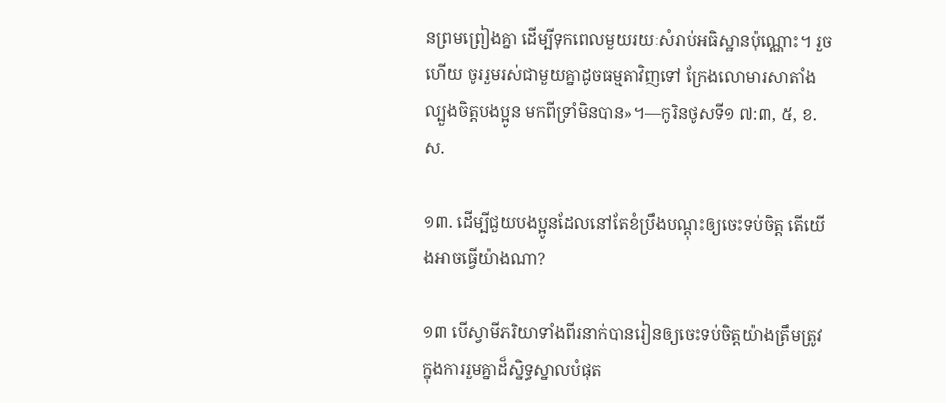នព្រមព្រៀងគ្នា ដើម្បីទុកពេលមួយរយៈសំរាប់អធិស្ឋានប៉ុណ្ណោះ។ រួចហើយ ចូររួមរស់ជាមួយគ្នាដូចធម្មតាវិញទៅ ក្រែងលោមារសាតាំងល្បួងចិត្តបងប្អូន មកពីទ្រាំមិនបាន»។—កូរិនថូសទី១ ៧:៣, ៥, ខ.ស.

១៣. ដើម្បីជួយបងប្អូនដែលនៅតែខំប្រឹងបណ្ដុះឲ្យចេះទប់ចិត្ត តើយើងអាចធ្វើយ៉ាងណា?

១៣ បើស្វាមីភរិយាទាំងពីរនាក់បានរៀនឲ្យចេះទប់ចិត្តយ៉ាងត្រឹមត្រូវក្នុងការរួមគ្នាដ៏ស្និទ្ធស្នាលបំផុត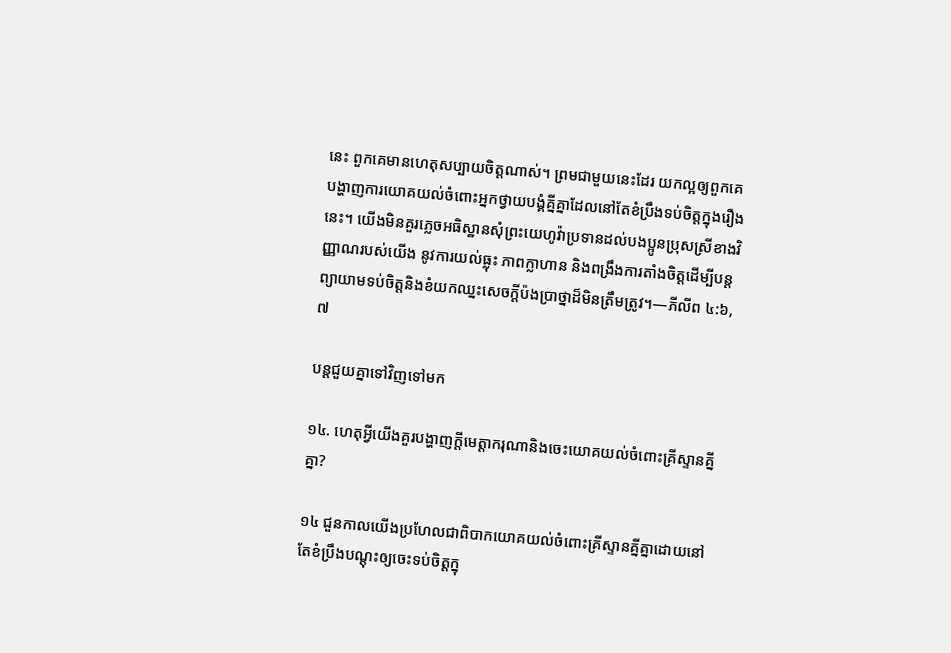នេះ ពួកគេមានហេតុសប្បាយចិត្តណាស់។ ព្រមជាមួយនេះដែរ យកល្អឲ្យពួកគេបង្ហាញការយោគយល់ចំពោះអ្នកថ្វាយបង្គំគ្នីគ្នាដែលនៅតែខំប្រឹងទប់ចិត្តក្នុងរឿងនេះ។ យើងមិនគួរភ្លេចអធិស្ឋានសុំព្រះយេហូវ៉ាប្រទានដល់បងប្អូនប្រុសស្រីខាងវិញ្ញាណរបស់យើង នូវការយល់ធ្លុះ ភាពក្លាហាន និងពង្រឹងការតាំងចិត្តដើម្បីបន្តព្យាយាមទប់ចិត្តនិងខំយកឈ្នះសេចក្ដីប៉ងប្រាថ្នាដ៏មិនត្រឹមត្រូវ។—ភីលីព ៤:៦, ៧

បន្តជួយគ្នាទៅវិញទៅមក

១៤. ហេតុអ្វីយើងគួរបង្ហាញក្ដីមេត្ដាករុណានិងចេះយោគយល់ចំពោះគ្រីស្ទានគ្នីគ្នា?

១៤ ជួនកាលយើងប្រហែលជាពិបាកយោគយល់ចំពោះគ្រីស្ទានគ្នីគ្នាដោយនៅតែខំប្រឹងបណ្ដុះឲ្យចេះទប់ចិត្តក្នុ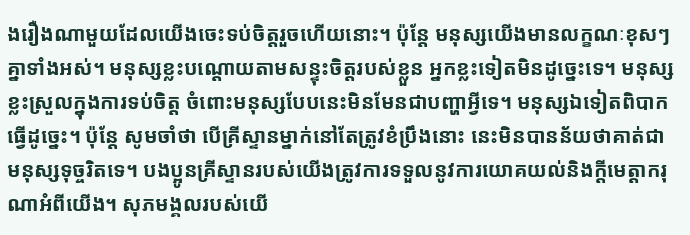ងរឿងណាមួយដែលយើងចេះទប់ចិត្តរួចហើយនោះ។ ប៉ុន្តែ មនុស្សយើងមានលក្ខណៈខុសៗគ្នាទាំងអស់។ មនុស្សខ្លះបណ្ដោយតាមសន្ទុះចិត្តរបស់ខ្លួន អ្នកខ្លះទៀតមិនដូច្នេះទេ។ មនុស្សខ្លះស្រួលក្នុងការទប់ចិត្ត ចំពោះមនុស្សបែបនេះមិនមែនជាបញ្ហាអ្វីទេ។ មនុស្សឯទៀតពិបាកធ្វើដូច្នេះ។ ប៉ុន្តែ សូមចាំថា បើគ្រីស្ទានម្នាក់នៅតែត្រូវខំប្រឹងនោះ នេះមិនបានន័យថាគាត់ជាមនុស្សទុច្ចរិតទេ។ បងប្អូនគ្រីស្ទានរបស់យើងត្រូវការទទួលនូវការយោគយល់និងក្ដីមេត្ដាករុណាអំពីយើង។ សុភមង្គលរបស់យើ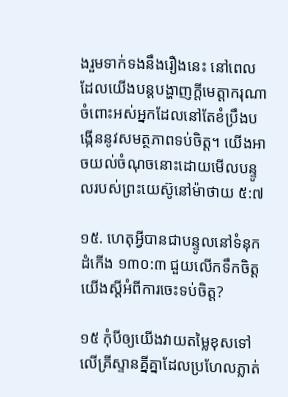ងរួមទាក់ទងនឹងរឿងនេះ នៅពេលដែលយើងបន្តបង្ហាញក្ដីមេត្ដាករុណាចំពោះអស់អ្នកដែលនៅតែខំប្រឹងបង្កើននូវសមត្ថភាពទប់ចិត្ត។ យើងអាចយល់ចំណុចនោះដោយមើលបន្ទូលរបស់ព្រះយេស៊ូនៅម៉ាថាយ ៥:៧

១៥. ហេតុអ្វីបានជាបន្ទូលនៅទំនុកដំកើង ១៣០:៣ ជួយលើកទឹកចិត្តយើងស្តីអំពីការចេះទប់ចិត្ត?

១៥ កុំបីឲ្យយើងវាយតម្លៃខុសទៅលើគ្រីស្ទានគ្នីគ្នាដែលប្រហែលភ្លាត់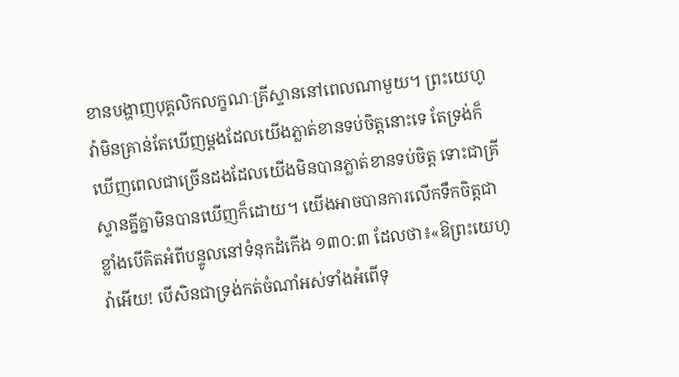ខានបង្ហាញបុគ្គលិកលក្ខណៈគ្រីស្ទាននៅពេលណាមួយ។ ព្រះយេហូវ៉ាមិនគ្រាន់តែឃើញម្ដងដែលយើងភ្លាត់ខានទប់ចិត្តនោះទេ តែទ្រង់ក៏ឃើញពេលជាច្រើនដងដែលយើងមិនបានភ្លាត់ខានទប់ចិត្ត ទោះជាគ្រីស្ទានគ្នីគ្នាមិនបានឃើញក៏ដោយ។ យើងអាចបានការលើកទឹកចិត្តជាខ្លាំងបើគិតអំពីបន្ទូលនៅទំនុកដំកើង ១៣០:៣ ដែលថា៖«ឱព្រះយេហូវ៉ាអើយ! បើសិនជាទ្រង់កត់ចំណាំអស់ទាំងអំពើទុ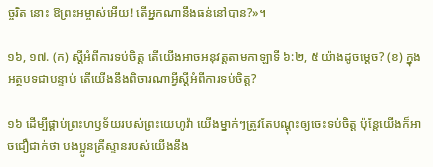ច្ចរិត នោះ ឱព្រះអម្ចាស់អើយ! តើអ្នកណានឹងធន់នៅបាន?»។

១៦, ១៧. (ក) ស្តីអំពីការទប់ចិត្ត តើយើងអាចអនុវត្តតាមកាឡាទី ៦:២, ៥ យ៉ាងដូចម្ដេច? (ខ) ក្នុងអត្ថបទជាបន្ទាប់ តើយើងនឹងពិចារណាអ្វីស្តីអំពីការទប់ចិត្ត?

១៦ ដើម្បីផ្គាប់ព្រះហឫទ័យរបស់ព្រះយេហូវ៉ា យើងម្នាក់ៗត្រូវតែបណ្ដុះឲ្យចេះទប់ចិត្ត ប៉ុន្តែយើងក៏អាចជឿជាក់ថា បងប្អូនគ្រីស្ទានរបស់យើងនឹង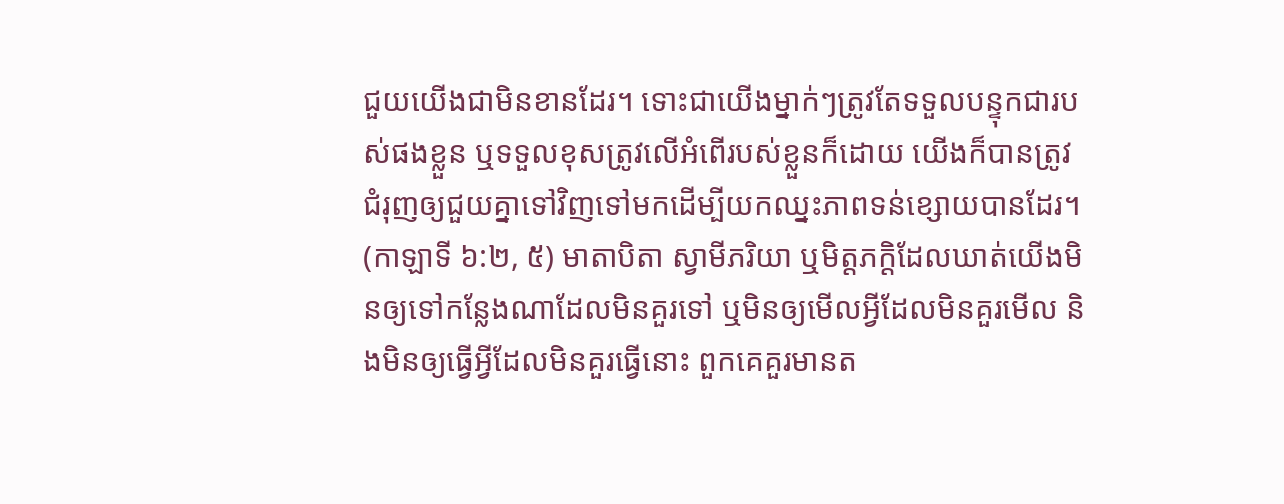ជួយយើងជាមិនខានដែរ។ ទោះជាយើងម្នាក់ៗត្រូវតែទទួលបន្ទុកជារបស់ផងខ្លួន ឬទទួលខុសត្រូវលើអំពើរបស់ខ្លួនក៏ដោយ យើងក៏បានត្រូវជំរុញឲ្យជួយគ្នាទៅវិញទៅមកដើម្បីយកឈ្នះភាពទន់ខ្សោយបានដែរ។ (កាឡាទី ៦:២, ៥) មាតាបិតា ស្វាមីភរិយា ឬមិត្តភក្ដិដែលឃាត់យើងមិនឲ្យទៅកន្លែងណាដែលមិនគួរទៅ ឬមិនឲ្យមើលអ្វីដែលមិនគួរមើល និងមិនឲ្យធ្វើអ្វីដែលមិនគួរធ្វើនោះ ពួកគេគួរមានត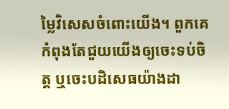ម្លៃវិសេសចំពោះយើង។ ពួកគេកំពុងតែជួយយើងឲ្យចេះទប់ចិត្ត ឬចេះបដិសេធយ៉ាងដា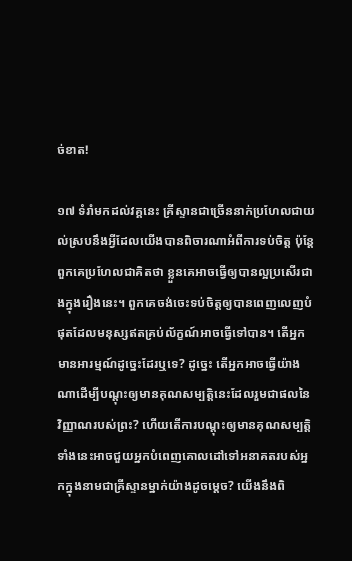ច់ខាត!

១៧ ទំរាំមកដល់វគ្គនេះ គ្រីស្ទានជាច្រើននាក់ប្រហែលជាយល់ស្របនឹងអ្វីដែលយើងបានពិចារណាអំពីការទប់ចិត្ត ប៉ុន្តែ ពួកគេប្រហែលជាគិតថា ខ្លួនគេអាចធ្វើឲ្យបានល្អប្រសើរជាងក្នុងរឿងនេះ។ ពួកគេចង់ចេះទប់ចិត្តឲ្យបានពេញលេញបំផុតដែលមនុស្សឥតគ្រប់ល័ក្ខណ៍អាចធ្វើទៅបាន។ តើអ្នកមានអារម្មណ៍ដូច្នេះដែរឬទេ? ដូច្នេះ តើអ្នកអាចធ្វើយ៉ាងណាដើម្បីបណ្ដុះឲ្យមានគុណសម្បត្ដិនេះដែលរួមជាផលនៃវិញ្ញាណរបស់ព្រះ? ហើយតើការបណ្ដុះឲ្យមានគុណសម្បត្ដិទាំងនេះអាចជួយអ្នកបំពេញគោលដៅទៅអនាគតរបស់អ្នកក្នុងនាមជាគ្រីស្ទានម្នាក់យ៉ាងដូចម្ដេច? យើងនឹងពិ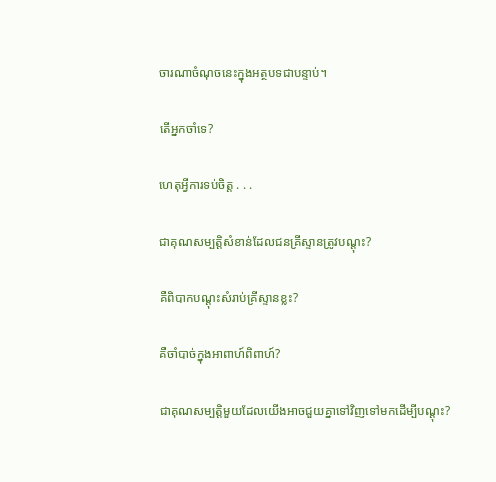ចារណាចំណុចនេះក្នុងអត្ថបទជាបន្ទាប់។

តើអ្នកចាំទេ?

ហេតុអ្វីការទប់ចិត្ត . . .

ជាគុណសម្បត្ដិសំខាន់ដែលជនគ្រីស្ទានត្រូវបណ្ដុះ?

គឺពិបាកបណ្ដុះសំរាប់គ្រីស្ទានខ្លះ?

គឺចាំបាច់ក្នុងអាពាហ៍ពិពាហ៍?

ជាគុណសម្បត្ដិមួយដែលយើងអាចជួយគ្នាទៅវិញទៅមកដើម្បីបណ្ដុះ?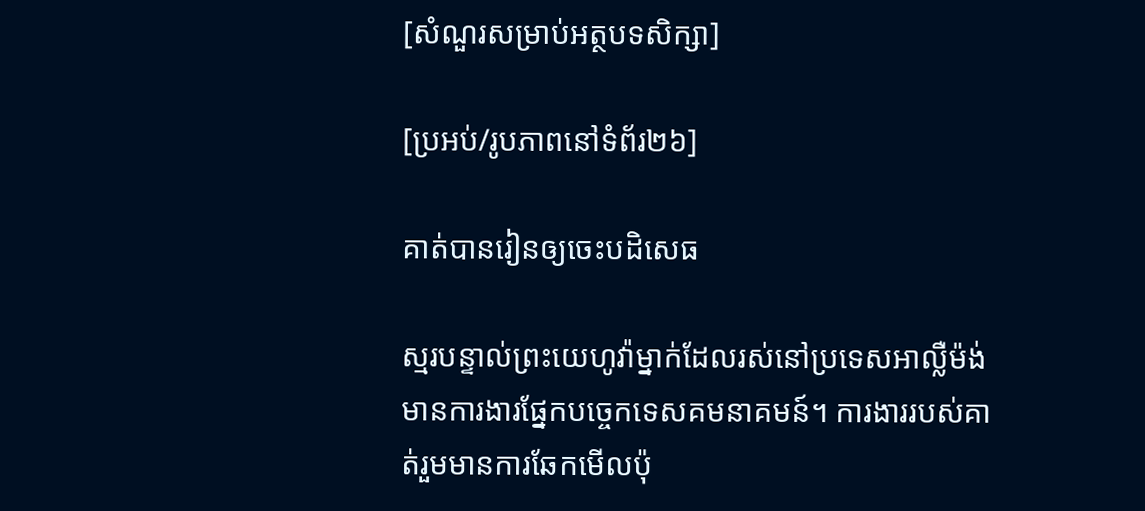[សំណួរសម្រាប់អត្ថបទសិក្សា]

[ប្រអប់/រូបភាពនៅទំព័រ២៦]

គាត់បានរៀនឲ្យចេះបដិសេធ

ស្មរបន្ទាល់ព្រះយេហូវ៉ាម្នាក់ដែលរស់នៅប្រទេសអាល្លឺម៉ង់ មានការងារផ្នែកបច្ចេកទេសគមនាគមន៍។ ការងាររបស់គាត់រួមមានការឆែកមើលប៉ុ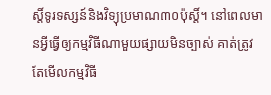ស្តិ៍ទូរទស្សន៍និងវិទ្យុប្រមាណ៣០ប៉ុស្តិ៍។ នៅពេលមានអ្វីធ្វើឲ្យកម្មវិធីណាមួយផ្សាយមិនច្បាស់ គាត់ត្រូវតែមើលកម្មវិធី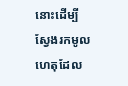នោះដើម្បីស្វែងរកមូលហេតុដែល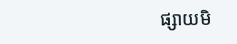ផ្សាយមិ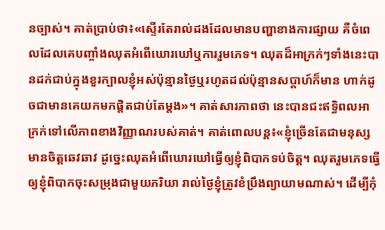នច្បាស់។ គាត់ប្រាប់ថា៖«ស្ទើរតែរាល់ដងដែលមានបញ្ហាខាងការផ្សាយ គឺចំពេលដែលគេបញ្ចាំងឈុតអំពើឃោរឃៅឬការរួមភេទ។ ឈុតដ៏អាក្រក់ៗទាំងនេះបានដក់ជាប់ក្នុងខួរក្បាលខ្ញុំអស់ប៉ុន្មានថ្ងៃឬរហូតដល់ប៉ុន្មានសប្ដាហ៍ក៏មាន ហាក់ដូចជាមានគេយកមកផ្ដិតជាប់តែម្ដង»។ គាត់សារភាពថា នេះបានជះឥទ្ធិពលអាក្រក់ទៅលើភាពខាងវិញ្ញាណរបស់គាត់។ គាត់ពោលបន្ត៖«ខ្ញុំច្រើនតែជាមនុស្សមានចិត្តឆេវឆាវ ដូច្នេះឈុតអំពើឃោរឃៅធ្វើឲ្យខ្ញុំពិបាកទប់ចិត្ត។ ឈុតរួមភេទធ្វើឲ្យខ្ញុំពិបាកចុះសម្រុងជាមួយភរិយា រាល់ថ្ងៃខ្ញុំត្រូវខំប្រឹងព្យាយាមណាស់។ ដើម្បីកុំ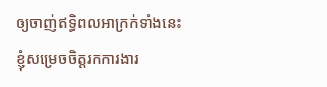ឲ្យចាញ់ឥទ្ធិពលអាក្រក់ទាំងនេះ ខ្ញុំសម្រេចចិត្តរកការងារ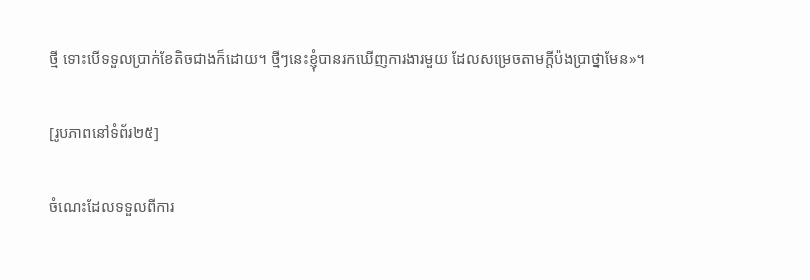ថ្មី ទោះបើទទួលប្រាក់ខែតិចជាងក៏ដោយ។ ថ្មីៗនេះខ្ញុំបានរកឃើញការងារមួយ ដែលសម្រេចតាមក្ដីប៉ងប្រាថ្នាមែន»។

[រូបភាពនៅទំព័រ២៥]

ចំណេះដែលទទួលពីការ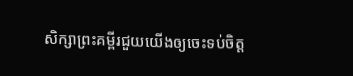សិក្សាព្រះគម្ពីរជួយយើងឲ្យចេះទប់ចិត្ត